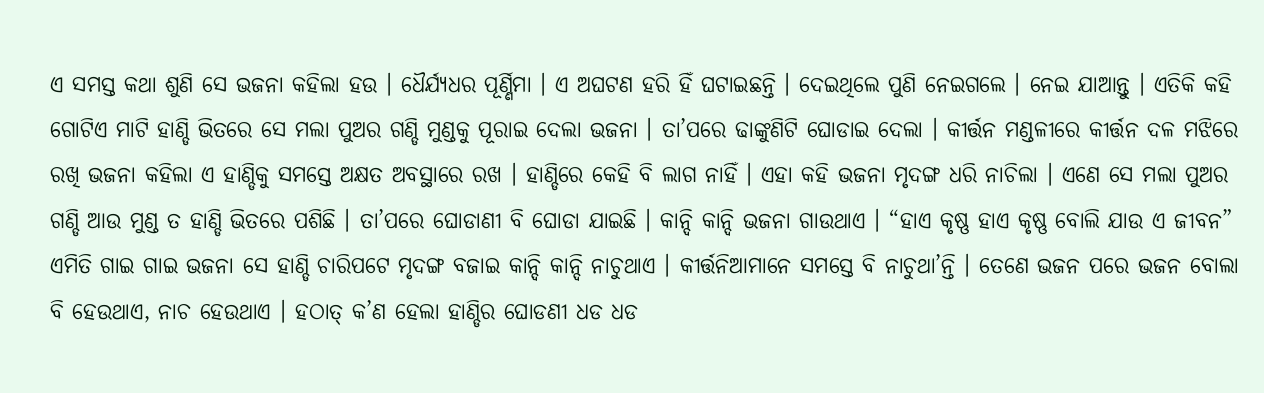ଏ ସମସ୍ତ କଥା ଶୁଣି ସେ ଭଜନା କହିଲା ହଉ । ଧୈର୍ଯ୍ୟଧର ପୂର୍ଣ୍ଣିମା । ଏ ଅଘଟଣ ହରି ହିଁ ଘଟାଇଛନ୍ତି । ଦେଇଥିଲେ ପୁଣି ନେଇଗଲେ । ନେଇ ଯାଆନ୍ତୁ । ଏତିକି କହି ଗୋଟିଏ ମାଟି ହାଣ୍ଡି ଭିତରେ ସେ ମଲା ପୁଅର ଗଣ୍ଡି ମୁଣ୍ଡକୁ ପୂରାଇ ଦେଲା ଭଜନା । ତା’ପରେ ଢାଙ୍କୁଣିଟି ଘୋଡାଇ ଦେଲା । କୀର୍ତ୍ତନ ମଣ୍ଡଳୀରେ କୀର୍ତ୍ତନ ଦଳ ମଝିରେ ରଖି ଭଜନା କହିଲା ଏ ହାଣ୍ଡିକୁ ସମସ୍ତେ ଅକ୍ଷତ ଅବସ୍ଥାରେ ରଖ । ହାଣ୍ଡିରେ କେହି ବି ଲାଗ ନାହିଁ । ଏହା କହି ଭଜନା ମୃଦଙ୍ଗ ଧରି ନାଚିଲା । ଏଣେ ସେ ମଲା ପୁଅର ଗଣ୍ଡି ଆଉ ମୁଣ୍ଡ ତ ହାଣ୍ଡି ଭିତରେ ପଶିଛି । ତା’ପରେ ଘୋଡାଣୀ ବି ଘୋଡା ଯାଇଛି । କାନ୍ଦି କାନ୍ଦି ଭଜନା ଗାଉଥାଏ । “ହାଏ କୃଷ୍ଣ ହାଏ କୃଷ୍ଣ ବୋଲି ଯାଉ ଏ ଜୀବନ” ଏମିତି ଗାଇ ଗାଇ ଭଜନା ସେ ହାଣ୍ଡି ଚାରିପଟେ ମୃଦଙ୍ଗ ବଜାଇ କାନ୍ଦି କାନ୍ଦି ନାଚୁଥାଏ । କୀର୍ତ୍ତନିଆମାନେ ସମସ୍ତେ ବି ନାଚୁଥା’ନ୍ତି । ତେଣେ ଭଜନ ପରେ ଭଜନ ବୋଲା ବି ହେଉଥାଏ, ନାଚ ହେଉଥାଏ । ହଠାତ୍ କ’ଣ ହେଲା ହାଣ୍ଡିର ଘୋଡଣୀ ଧଡ ଧଡ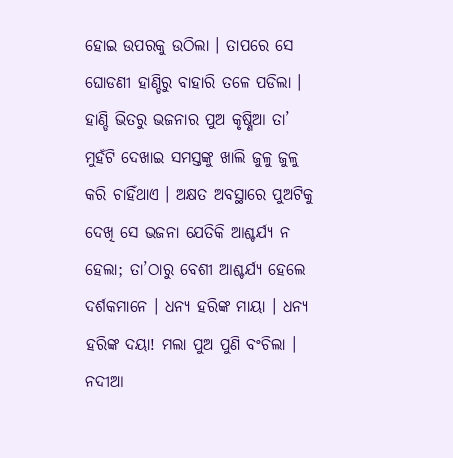ହୋଇ ଉପରକୁ ଉଠିଲା । ତାପରେ ସେ ଘୋଡଣୀ ହାଣ୍ଡିରୁ ବାହାରି ତଳେ ପଡିଲା । ହାଣ୍ଡି ଭିତରୁ ଭଜନାର ପୁଅ କୃଷ୍ଣିଆ ତା’ ମୁହଁଟି ଦେଖାଇ ସମସ୍ତଙ୍କୁ ଖାଲି ଜୁଳୁ ଜୁଳୁ କରି ଚାହିଁଥାଏ । ଅକ୍ଷତ ଅବସ୍ଥାରେ ପୁଅଟିକୁ ଦେଖି ସେ ଭଜନା ଯେତିକି ଆଶ୍ଚର୍ଯ୍ୟ ନ ହେଲା; ତା’ଠାରୁ ବେଶୀ ଆଶ୍ଚର୍ଯ୍ୟ ହେଲେ ଦର୍ଶକମାନେ । ଧନ୍ୟ ହରିଙ୍କ ମାୟା । ଧନ୍ୟ ହରିଙ୍କ ଦୟା! ମଲା ପୁଅ ପୁଣି ବଂଚିଲା । ନଦୀଆ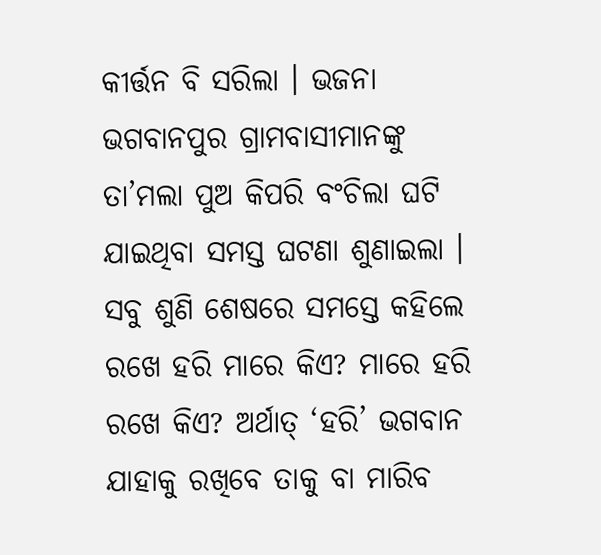କୀର୍ତ୍ତନ ବି ସରିଲା । ଭଜନା ଭଗବାନପୁର ଗ୍ରାମବାସୀମାନଙ୍କୁ ତା’ମଲା ପୁଅ କିପରି ବଂଚିଲା ଘଟି ଯାଇଥିବା ସମସ୍ତ ଘଟଣା ଶୁଣାଇଲା । ସବୁ ଶୁଣି ଶେଷରେ ସମସ୍ତେ କହିଲେ ରଖେ ହରି ମାରେ କିଏ? ମାରେ ହରି ରଖେ କିଏ? ଅର୍ଥାତ୍ ‘ହରି’ ଭଗବାନ ଯାହାକୁ ରଖିବେ ତାକୁ ବା ମାରିବ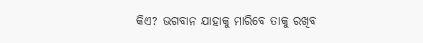କିଏ? ଭଗବାନ ଯାହାକୁ ମାରିବେ ତାକୁ ରଖିବ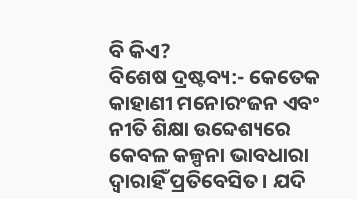ବି କିଏ?
ବିଶେଷ ଦ୍ରଷ୍ଟବ୍ୟ:- କେତେକ କାହାଣୀ ମନୋରଂଜନ ଏବଂ ନୀତି ଶିକ୍ଷା ଉବ୍ଦେଶ୍ୟରେ କେବଳ କଳ୍ପନା ଭାବଧାରା ଦ୍ୱାରାହିଁ ପ୍ରତିବେସିତ। ଯଦି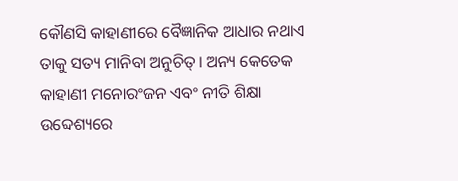କୌଣସି କାହାଣୀରେ ବୈଜ୍ଞାନିକ ଆଧାର ନଥାଏ ତାକୁ ସତ୍ୟ ମାନିବା ଅନୁଚିତ୍। ଅନ୍ୟ କେତେକ କାହାଣୀ ମନୋରଂଜନ ଏବଂ ନୀତି ଶିକ୍ଷା ଉବ୍ଦେଶ୍ୟରେ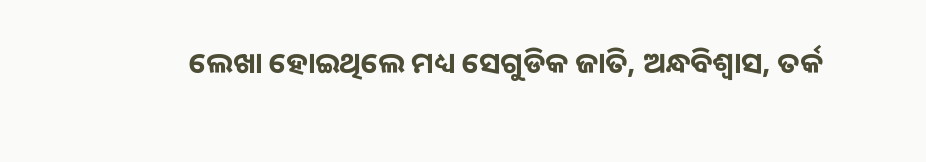ଲେଖା ହୋଇଥିଲେ ମଧ୍ୟ ସେଗୁଡିକ ଜାତି, ଅନ୍ଧବିଶ୍ୱାସ, ତର୍କ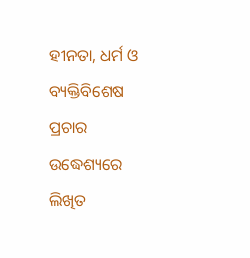ହୀନତା, ଧର୍ମ ଓ ବ୍ୟକ୍ତିବିଶେଷ ପ୍ରଚାର ଉଦ୍ଧେଶ୍ୟରେ ଲିଖିତ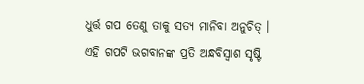ଧୁର୍ତ୍ତ ଗପ ତେଣୁ ତାକୁ ସତ୍ୟ ମାନିବା ଅନୁଚିତ୍ । ଏହି ଗପଟି ଭଗବାନଙ୍କ ପ୍ରତି ଅନ୍ଧବିସ୍ଵାଶ ସୃଷ୍ଟି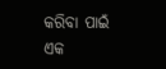କରିବା ପାଇଁ ଏକ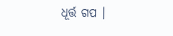ଧୂର୍ତ୍ତ ଗପ ।